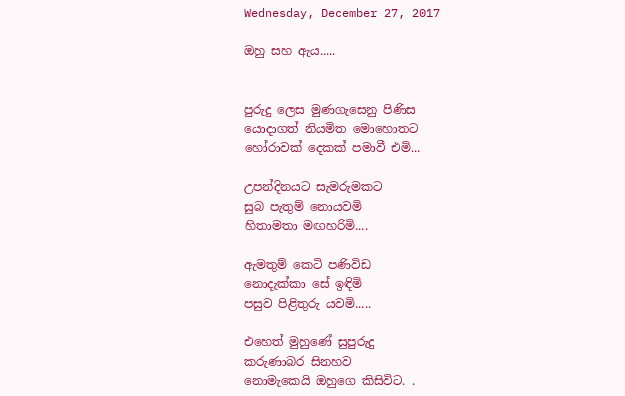Wednesday, December 27, 2017

ඔහු සහ ඇය.....


පුරුදු ලෙස මුණගැසෙනු පිණිස
යොදාගත් නියමිත මොහොතට
හෝරාවක් දෙකක් පමාවී එමි...

උපන්දිනයට සැමරුමකට
සුබ පැතුම් නොයවමි
හිතාමතා මඟහරිමි....

ඇමතුම් කෙටි පණිවිඩ
නොදැක්කා සේ ඉඳිමි
පසුව පිළිතුරු යවමි.....

එහෙත් මුහුණේ සුපුරුදු
කරුණාබර සිනහව
නොමැකෙයි ඔහුගෙ කිසිවිට. .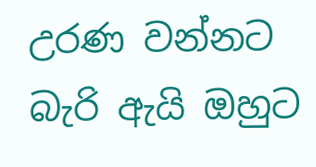උරණ වන්නට බැරි ඇයි ඔහුට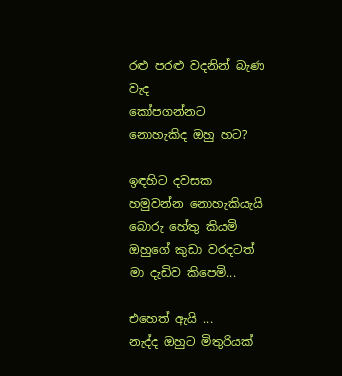රළු පරළු වදනින් බැණ වැද
කෝපගන්නට නොහැකිද ඔහු හට?

ඉඳහිට දවසක
හමුවන්න නොහැකියැයි
බොරු හේතු කියමි
ඔහුගේ කුඩා වරදටත්
මා දැඩිව කිපෙමි...

එහෙත් ඇයි ...
නැද්ද ඔහුට මිතුරියක්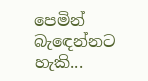පෙමින් බැඳෙන්නට හැකි...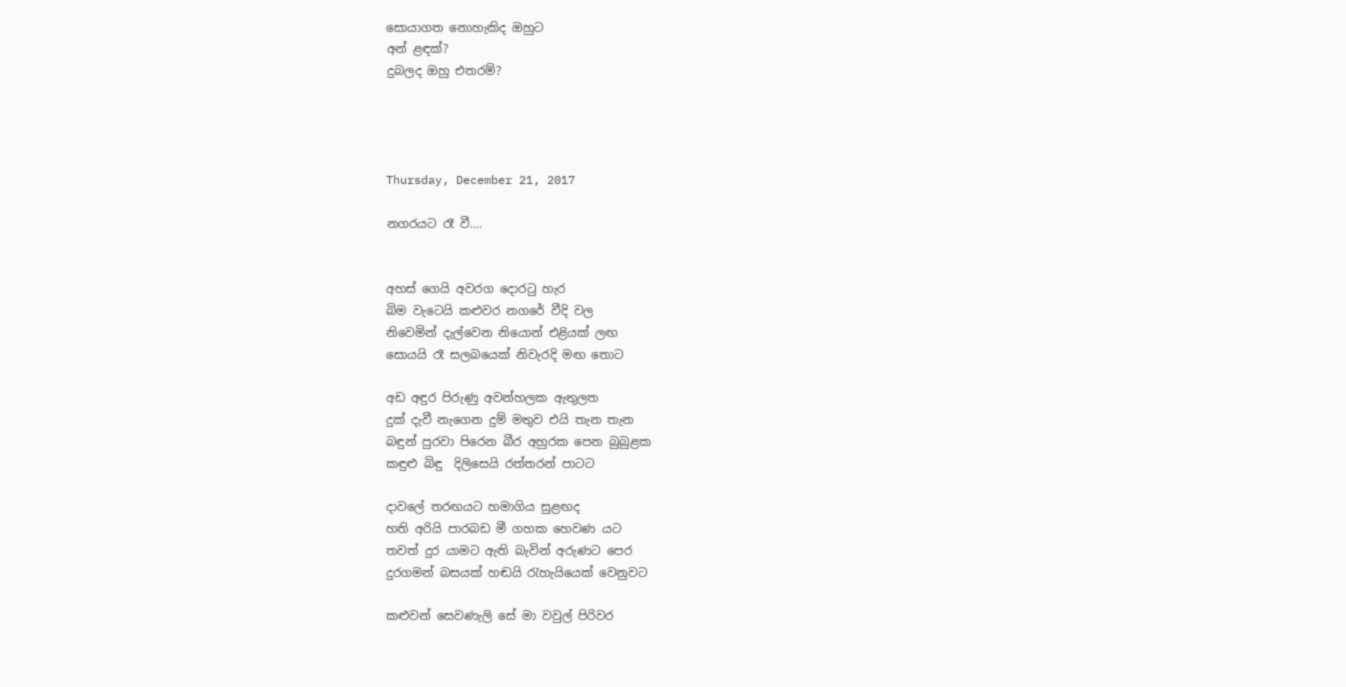සොයාගත නොහැකිද ඔහුට
අන් ළඳක්?
දුබලද ඔහු එතරම්?




Thursday, December 21, 2017

නගරයට රෑ වී....


අහස් ගෙයි අවරග දොරටු හැර
බිම වැටෙයි කළුවර නගරේ වීදි වල
නිවෙමින් දැල්වෙන නියොන් එළියක් ලඟ
සොයයි රෑ සලබයෙක් නිවැරදි මඟ තොට

අඩ අඳුර පිරුණු අවන්හලක ඇතුලත
දුක් දැවී නැගෙන දුම් මතුව එයි තැන තැන
බඳුන් පුරවා පිරෙන බීර අහුරක පෙන බුබුළක
කඳුළු බිඳු  දිලිසෙයි රත්තරන් පාටට

දාවලේ තරඟයට හමාගිය සුළඟද
හති අරියි පාරබඩ මී ගහක හෙවණ යට
තවත් දුර යාමට ඇති බැවින් අරුණට පෙර
දුරගමන් බසයක් හඬයි රැහැයියෙක් වෙනුවට

කළුවන් සෙවණැලි සේ මා වවුල් පිරිවර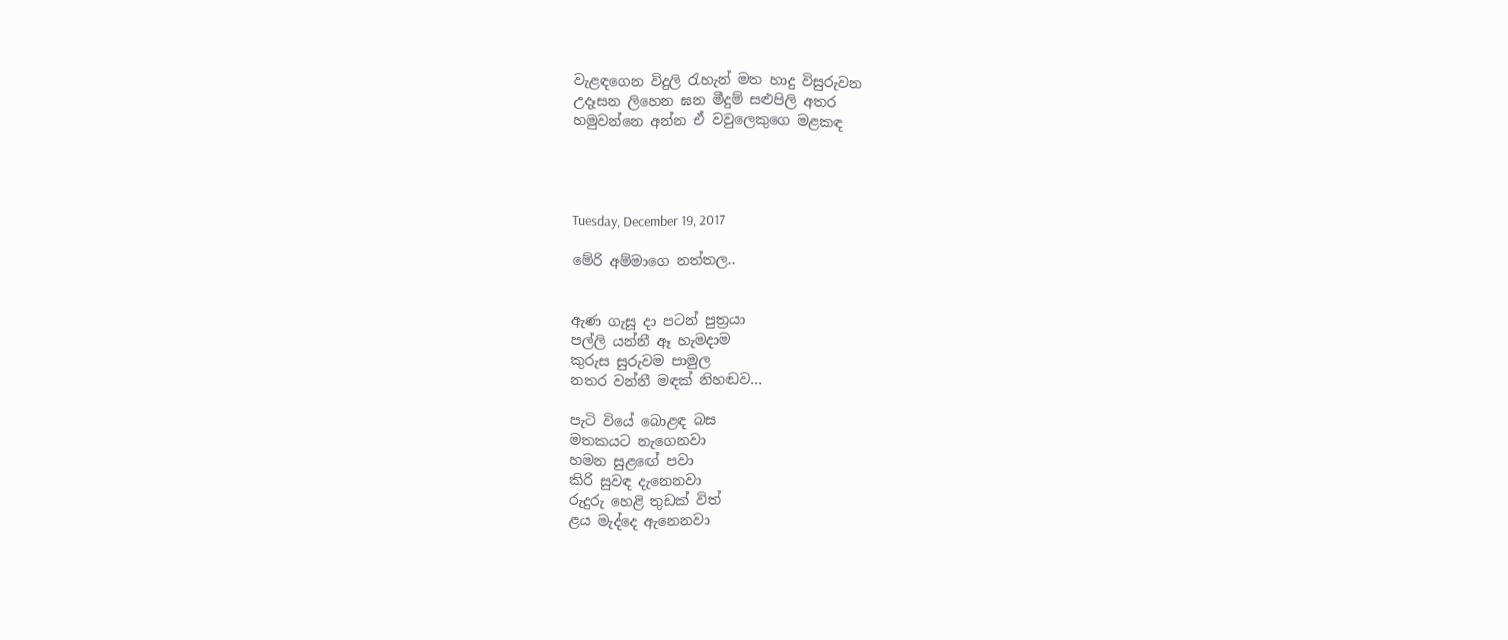වැළඳගෙන විදුලි රැහැන් මත හාදු විසුරුවන
උදෑසන ලිහෙන ඝන මීදුම් සළුපිලි අතර
හමුවන්නෙ අන්න ඒ වවුලෙකුගෙ මළකඳ




Tuesday, December 19, 2017

මේරි අම්මාගෙ නත්තල..


ඇණ ගැසූ දා පටන් පුත්‍රයා
පල්ලි යන්නී ඈ හැමදාම
කුරුස සුරුවම පාමුල
නතර වන්නී මඳක් නිහඬව...

පැටි වියේ බොළඳ බස
මතකයට නැගෙනවා
හමන සුළඟේ පවා
කිරි සුවඳ දැනෙනවා
රුදුරු හෙළි තුඩක් විත්
ළය මැද්දෙ ඇනෙනවා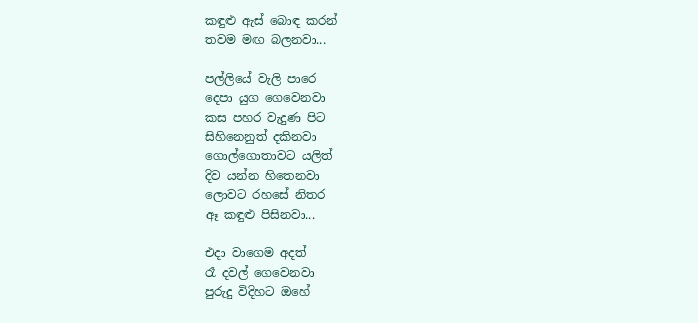කඳුළු ඇස් බොඳ කරන්
තවම මඟ බලනවා...

පල්ලියේ වැලි පාරෙ
දෙපා යුග ගෙවෙනවා
කස පහර වැදුණ පිට
සිහිනෙනුත් දකිනවා
ගොල්ගොතාවට යලිත්
දිව යන්න හිතෙනවා
ලොවට රහසේ නිතර
ඈ කඳුළු පිසිනවා...

එදා වාගෙම අදත්
රෑ දවල් ගෙවෙනවා
පුරුදු විදිහට ඔහේ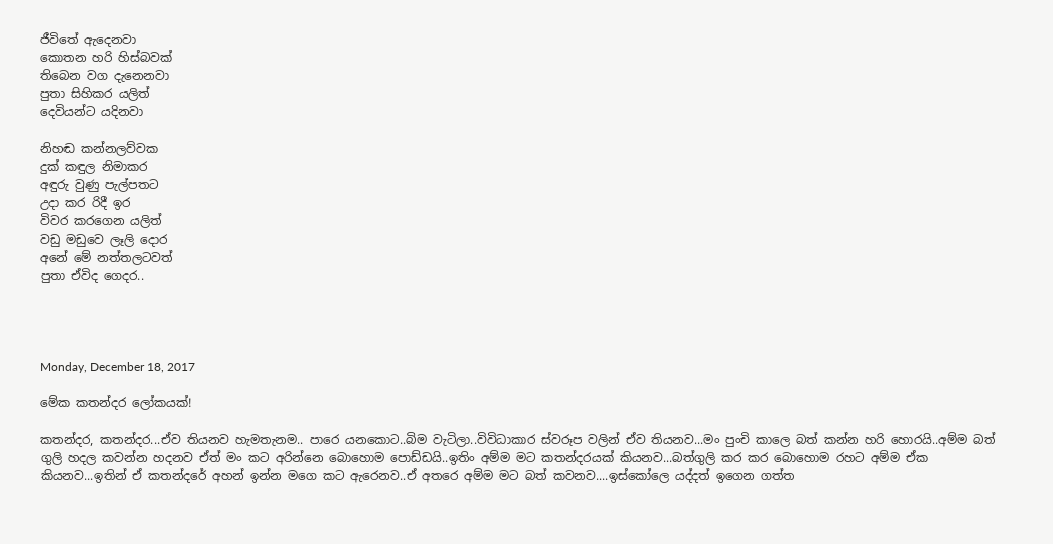ජීවිතේ ඇදෙනවා
කොතන හරි හිස්බවක්
තිබෙන වග දැනෙනවා
පුතා සිහිකර යලිත්
දෙවියන්ට යදිනවා

නිහඬ කන්නලව්වක
දුක් කඳුල නිමාකර
අඳුරු වුණු පැල්පතට
උදා කර රිදී ඉර
විවර කරගෙන යලිත්
වඩු මඩුවෙ ලෑලි දොර
අනේ මේ නත්තලටවත්
පුතා ඒවිද ගෙදර..




Monday, December 18, 2017

මේක කතන්දර ලෝකයක්!

කතන්දර, කතන්දර...ඒව තියනව හැමතැනම.. පාරෙ යනකොට..බිම වැටිලා..විවිධාකාර ස්වරූප වලින් ඒව තියනව...මං පුංචි කාලෙ බත් කන්න හරි හොරයි..අම්ම බත් ගුලි හදල කවන්න හදනව ඒත් මං කට අරින්නෙ බොහොම පොඩ්ඩයි..ඉතිං අම්ම මට කතන්දරයක් කියනව...බත්ගුලි කර කර බොහොම රහට අම්ම ඒක කියනව...ඉතින් ඒ කතන්දරේ අහන් ඉන්න මගෙ කට ඇරෙනව..ඒ අතරෙ අම්ම මට බත් කවනව....ඉස්කෝලෙ යද්දත් ඉගෙන ගත්ත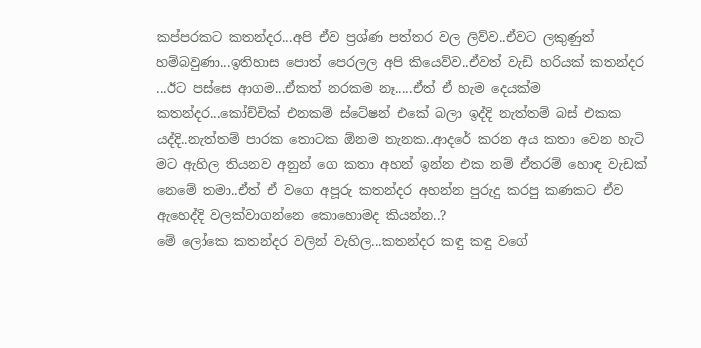කප්පරකට කතන්දර...අපි ඒව ප්‍රශ්ණ පත්තර වල ලිව්ව..ඒවට ලකුණුත් හම්බවුණා...ඉතිහාස පොත් පෙරලල අපි කියෙව්ව..ඒවත් වැඩි හරියක් කතන්දර ...ඊට පස්සෙ ආගම...ඒකත් නරකම නෑ.....ඒත් ඒ හැම දෙයක්ම කතන්දර...කෝච්චික් එනකම් ස්ටේෂන් එකේ බලා ඉද්දි නැත්තම් බස් එකක යද්දි..නැත්තම් පාරක තොටක ඕනම තැනක..ආදරේ කරන අය කතා වෙන හැටි මට ඇහිල තියනව අනුන් ගෙ කතා අහන් ඉන්න එක නම් ඒතරම් හොඳ වැඩක් නෙමේ තමා..ඒත් ඒ වගෙ අපූරු කතන්දර අහන්න පුරුදු කරපු කණකට ඒව ඇහෙද්දි වලක්වාගන්නෙ කොහොමද කියන්න..?
මේ ලෝකෙ කතන්දර වලින් වැහිල...කතන්දර කඳු කඳු වගේ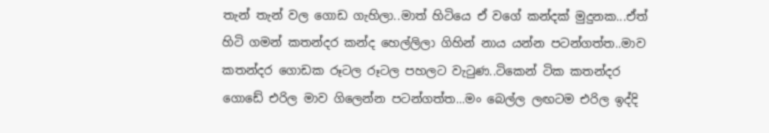තැන් තැන් වල ගොඩ ගැහිලා..මාත් හිටියෙ ඒ වගේ කන්දක් මුදුනක...ඒත් හිටි ගමන් කතන්දර කන්ද හෙල්ලිලා ගිහින් නාය යන්න පටන්ගත්ත..මාව කතන්දර ගොඩක රූටල රූටල පහලට වැටුණ..ටිකෙන් ටික කතන්දර ගොඩේ එරිල මාව ගිලෙන්න පටන්ගත්ත...මං බෙල්ල ලඟටම එරිල ඉද්දි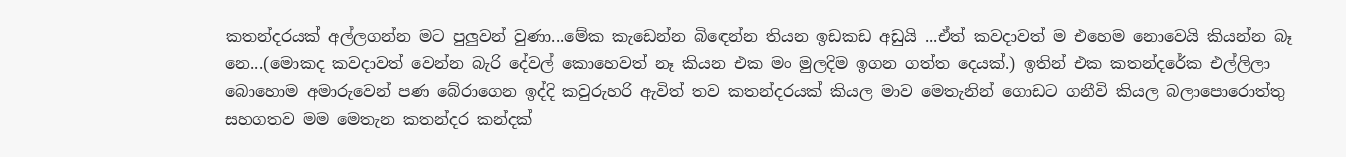කතන්දරයක් අල්ලගන්න මට පුලුවන් වුණා...මේක කැඩෙන්න බිඳෙන්න තියන ඉඩකඩ අඩුයි ...ඒත් කවදාවත් ම එහෙම නොවෙයි කියන්න බෑ නෙ...(මොකද කවදාවත් වෙන්න බැරි දේවල් කොහෙවත් නෑ කියන එක මං මුලදිම ඉගන ගත්ත දෙයක්.) ඉතින් එක කතන්දරේක එල්ලිලා බොහොම අමාරුවෙන් පණ බේරාගෙන ඉද්දි කවුරුහරි ඇවිත් තව කතන්දරයක් කියල මාව මෙතැනින් ගොඩට ගනීවි කියල බලාපොරොත්තු සහගතව මම මෙතැන කතන්දර කන්දක්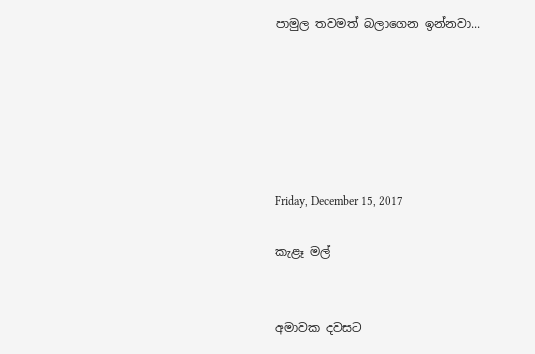පාමුල තවමත් බලාගෙන ඉන්නවා...






Friday, December 15, 2017

කැළෑ මල්


අමාවක දවසට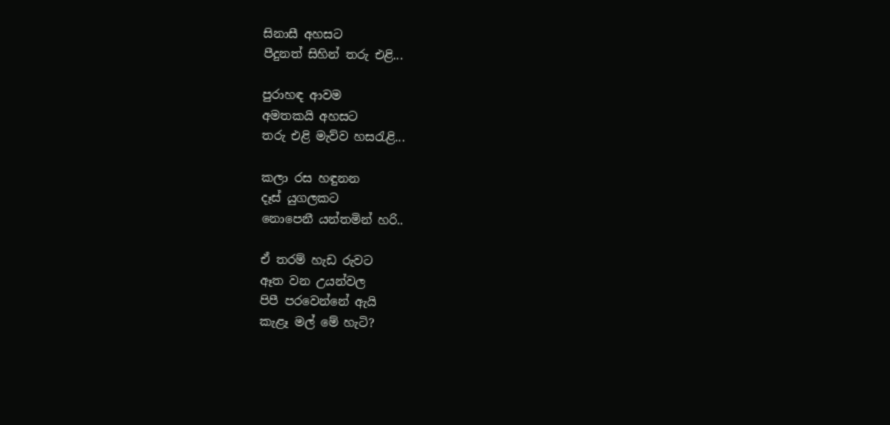සිනාසී අහසට
පීදුනත් සිහින් තරු එළි...

පුරාහඳ ආවම
අමතකයි අහසට
තරු එළි මැව්ව හසරැළි...

කලා රස හඳුනන
දෑස් යුගලකට
නොපෙනී යන්තමින් හරි..

ඒ තරම් හැඩ රුවට
ඈත වන උයන්වල
පිපී පරවෙන්නේ ඇයි
කැළෑ මල් මේ හැටි?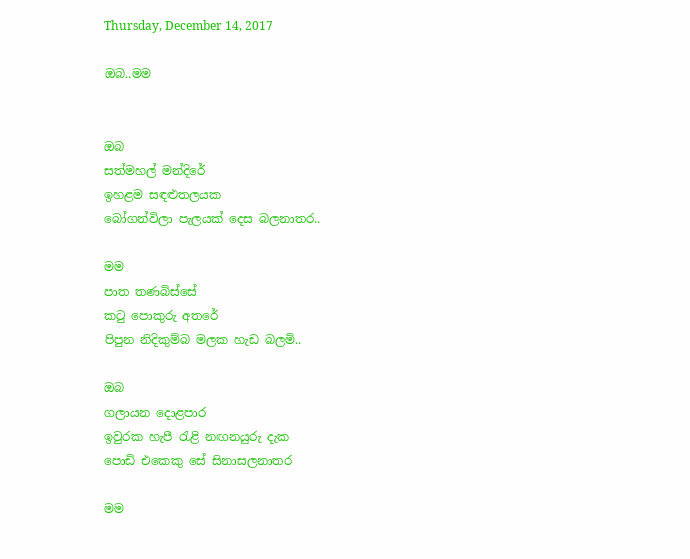Thursday, December 14, 2017

ඔබ..මම


ඔබ
සත්මහල් මන්දිරේ
ඉහළම සඳළුතලයක
බෝගන්විලා පැලයක් දෙස බලනාතර..

මම
පාත තණබිස්සේ
කටු පොකුරු අතරේ
පිපුන නිදිකුම්බ මලක හැඩ බලමි..

ඔබ
ගලායන දොළපාර
ඉවුරක හැපී රැළි නඟනයුරු දැක
පොඩි එකෙකු සේ සිනාසලනාතර

මම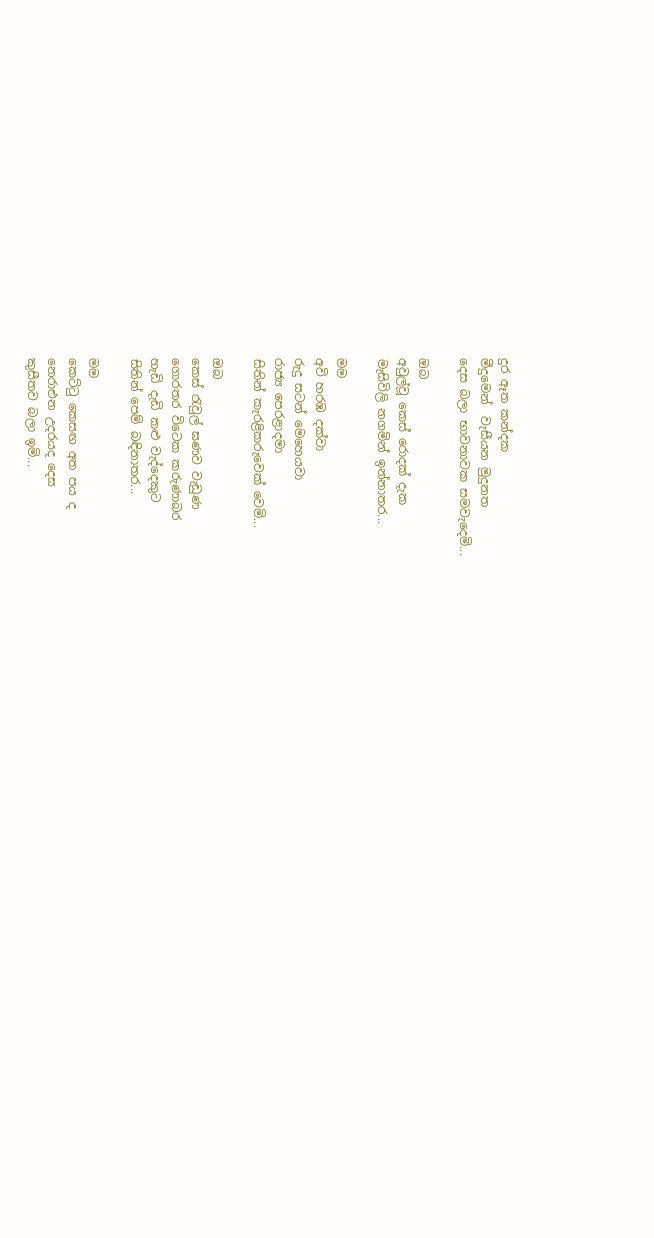දුර ඈත කන්දක
මීදුමෙන්  වැසීයන මුදුනත
දෙස බලා භාවනාවක සමවැදෙමි...

ඔබ
අවුල්වූ කෙස් රොදක් දැක
මැසිවිලි නගමින් ඉන්නාතර...

මම
අවි හරඹ දක්වා
රුදු සටන් මෙහෙයවා
රාජ්‍ය පෙරළාදමා
සිතින් කැරළිකරුවෙක් වෙමි...

ඔබ
කෙස් රැවුල් ඝණව වැඩුණ
ගොරතර විටෙක කරුණාබර
හැඩි දැඩි කළු වැද්දෙකුට
සිතින් පෙම් බඳිනාතර...

මම
කෙට්ටු කෙසඟ අත පය ද
නෙරාඑන උදරයද දෙස
කුසීතව බලා ඉමි...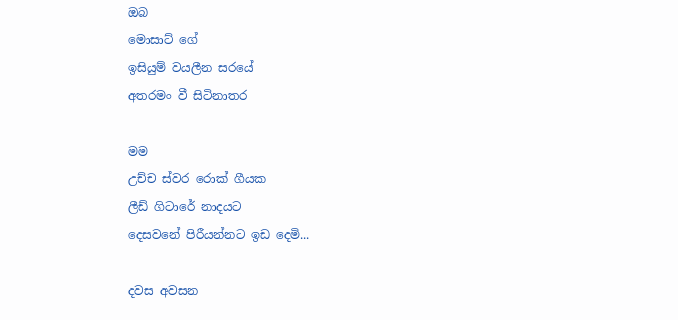ඔබ
මොසාට් ගේ
ඉසියුම් වයලීන සරයේ
අතරමං වී සිටිනාතර

මම
උච්ච ස්වර රොක් ගීයක
ලීඩ් ගිටාරේ නාදයට
දෙසවනේ පිරීයන්නට ඉඩ දෙමි...

දවස අවසන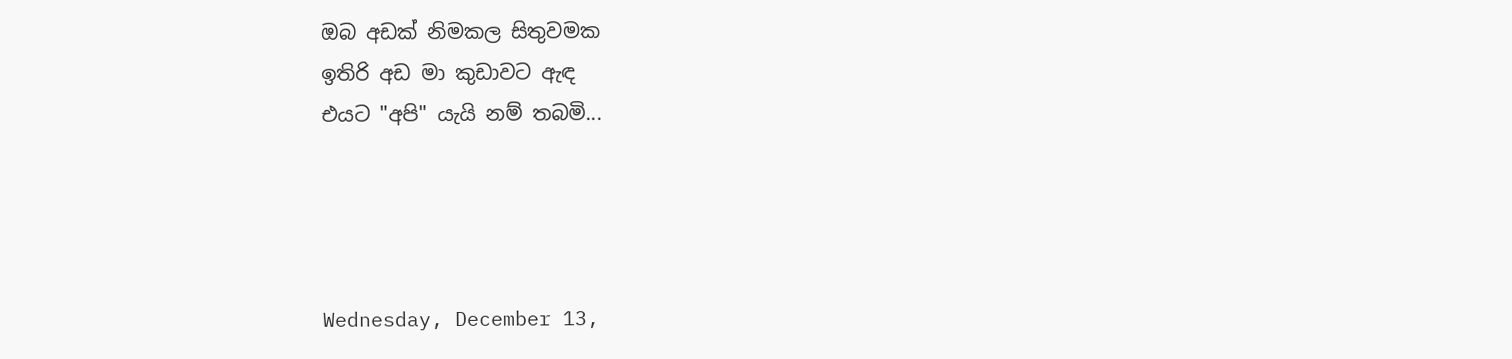ඔබ අඩක් නිමකල සිතුවමක
ඉතිරි අඩ මා කුඩාවට ඇඳ
එයට "අපි" යැයි නම් තබමි...




Wednesday, December 13,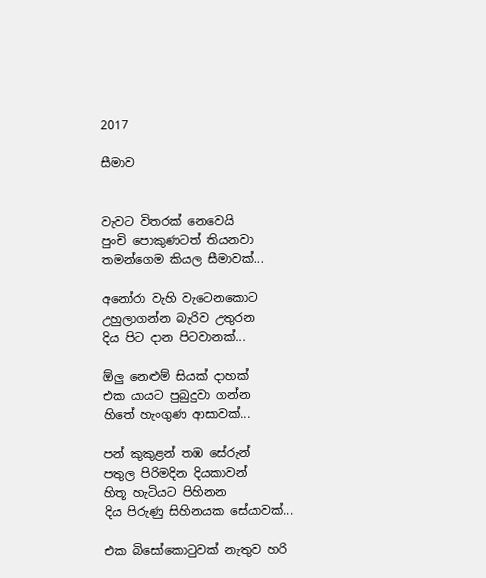2017

සීමාව


වැවට විතරක් නෙවෙයි
පුංචි පොකුණටත් තියනවා
තමන්ගෙම කියල සීමාවක්...

අනෝරා වැහි වැටෙනකොට
උහුලාගන්න බැරිව උතුරන
දිය පිට දාන පිටවානක්...

ඕලු නෙළුම් සියක් දාහක්
එක යායට පුබුදුවා ගන්න
හිතේ හැංගුණ ආසාවක්...

පන් කුකුළන් තඹ සේරුන්
පතුල පිරිමදින දියකාවන්
හිතූ හැටියට පිහිනන
දිය පිරුණු සිහිනයක සේයාවක්...

එක බිසෝකොටුවක් නැතුව හරි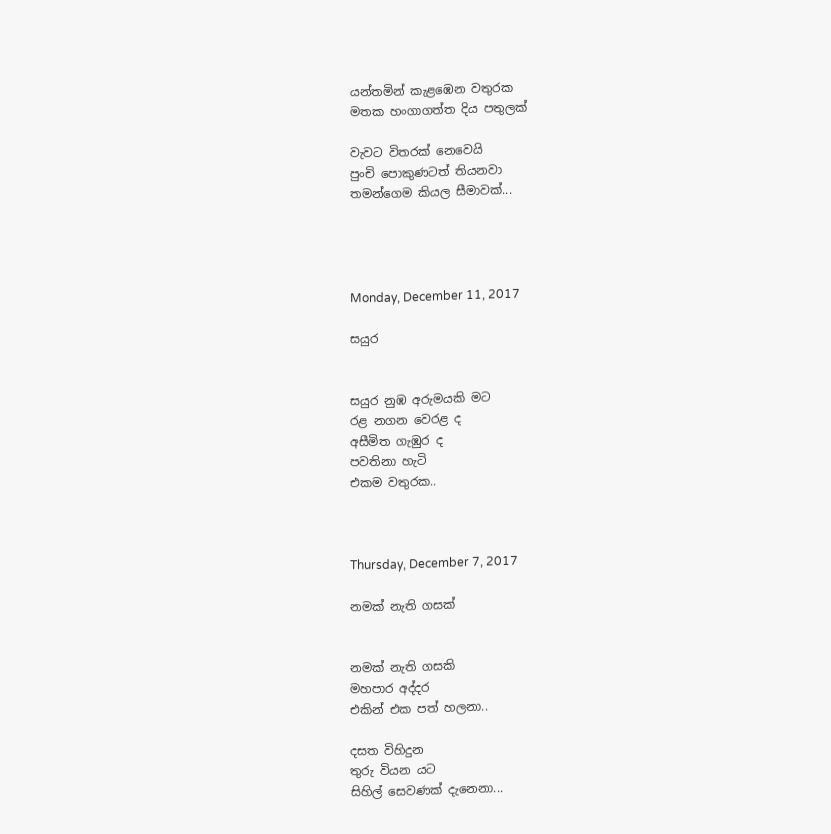යන්තමින් කැළඹෙන වතුරක
මතක හංගාගත්ත දිය පතුලක්

වැවට විතරක් නෙවෙයි
පුංචි පොකුණටත් තියනවා
තමන්ගෙම කියල සීමාවක්...




Monday, December 11, 2017

සයුර


සයුර නුඹ අරුමයකි මට
රළ නගන වෙරළ ද
අසීමිත ගැඹුර ද
පවතිනා හැටි
එකම වතුරක..



Thursday, December 7, 2017

නමක් නැති ගසක්


නමක් නැති ගසකි
මහපාර අද්දර
එකින් එක පත් හලනා..

දසත විහිදුන
තුරු වියන යට
සිහිල් සෙවණක් දැනෙනා...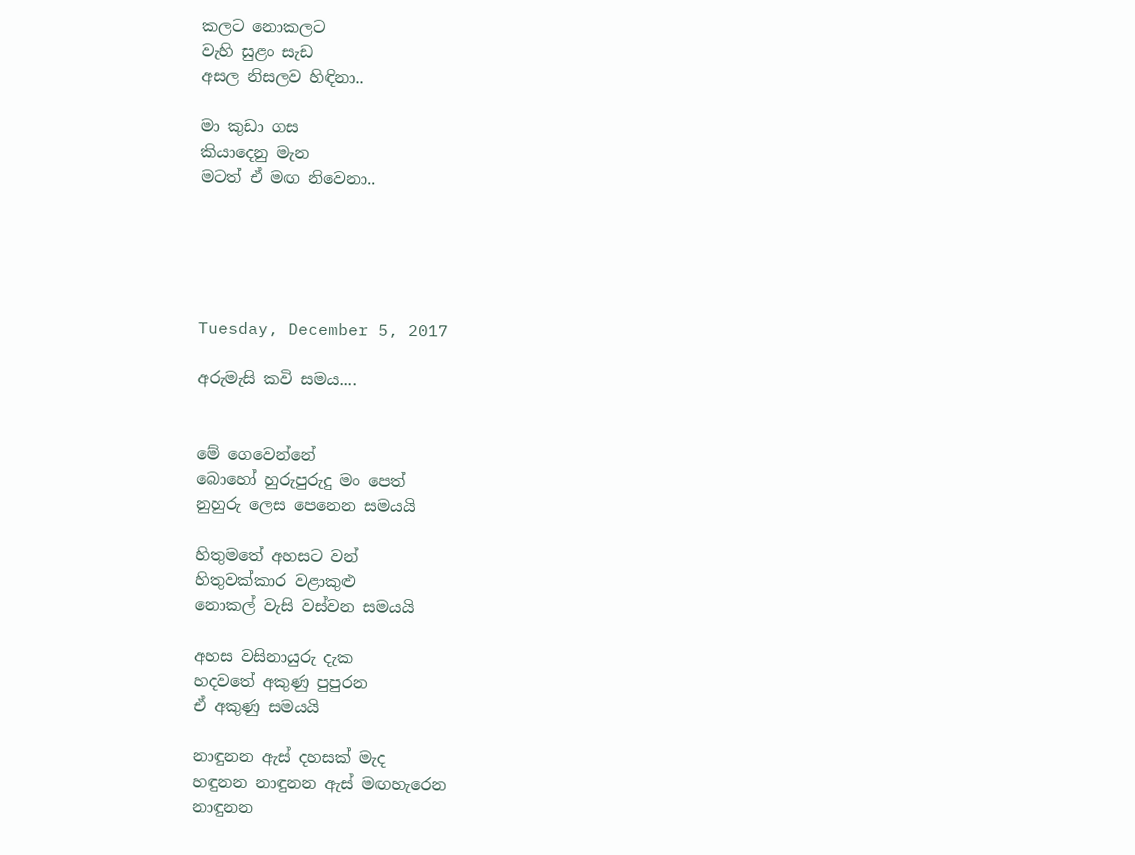කලට නොකලට
වැහි සුළං සැඩ
අසල නිසලව හිඳිනා..

මා කුඩා ගස
කියාදෙනු මැන
මටත් ඒ මඟ නිවෙනා..





Tuesday, December 5, 2017

අරුමැසි කවි සමය....


මේ ගෙවෙන්නේ
බොහෝ හුරුපුරුදු මං පෙත්
නුහුරු ලෙස පෙනෙන සමයයි

හිතුමතේ අහසට වන්
හිතුවක්කාර වළාකුළු
නොකල් වැසි වස්වන සමයයි

අහස වසිනායුරු දැක
හදවතේ අකුණු පුපුරන
ඒ අකුණු සමයයි

නාඳුනන ඇස් දහසක් මැද
හඳුනන නාඳුනන ඇස් මඟහැරෙන
නාඳුනන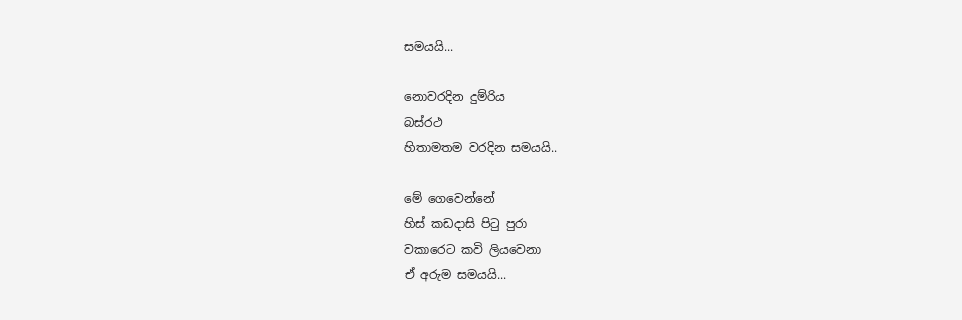සමයයි...

නොවරදින දුම්රිය
බස්රථ
හිතාමතම වරදින සමයයි..

මේ ගෙවෙන්නේ
හිස් කඩදාසි පිටු පුරා
වකාරෙට කවි ලියවෙනා
ඒ අරුම සමයයි...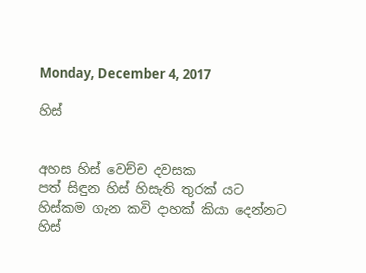Monday, December 4, 2017

හිස්


අහස හිස් වෙච්ච දවසක
පත් සිඳුන හිස් හිසැති තුරක් යට
හිස්කම ගැන කවි දාහක් කියා දෙන්නට
හිස්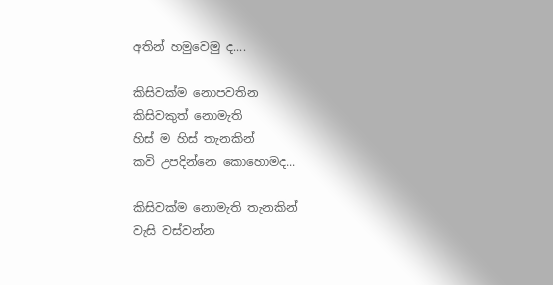අතින් හමුවෙමු ද....

කිසිවක්ම නොපවතින
කිසිවකුත් නොමැති
හිස් ම හිස් තැනකින්
කවි උපදින්නෙ කොහොමද...

කිසිවක්ම නොමැති තැනකින්
වැසි වස්වන්න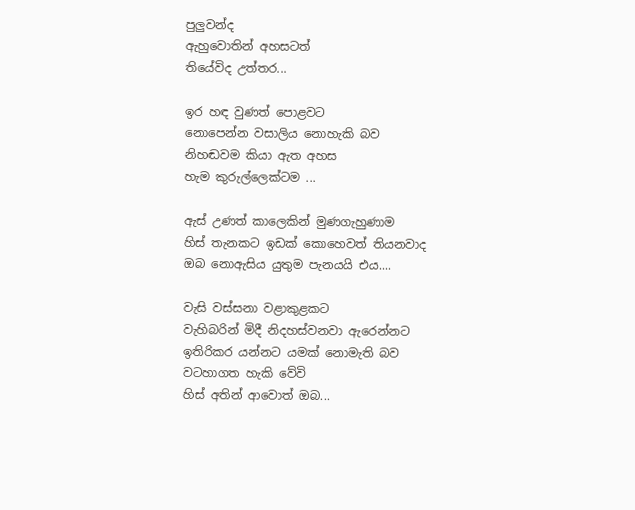පුලුවන්ද
ඇහුවොතින් අහසටත්
තියේවිද උත්තර...

ඉර හඳ වුණත් පොළවට
නොපෙන්න වසාලිය නොහැකි බව
නිහඬවම කියා ඇත අහස
හැම කුරුල්ලෙක්ටම ...

ඇස් උණත් කාලෙකින් මුණගැහුණාම
හිස් තැනකට ඉඩක් කොහෙවත් තියනවාද
ඔබ නොඇසිය යුතුම පැනයයි එය....

වැසි වස්සනා වළාකුළකට
වැහිබරින් මිදී නිදහස්වනවා ඇරෙන්නට
ඉතිරිකර යන්නට යමක් නොමැති බව
වටහාගත හැකි වේවි
හිස් අතින් ආවොත් ඔබ...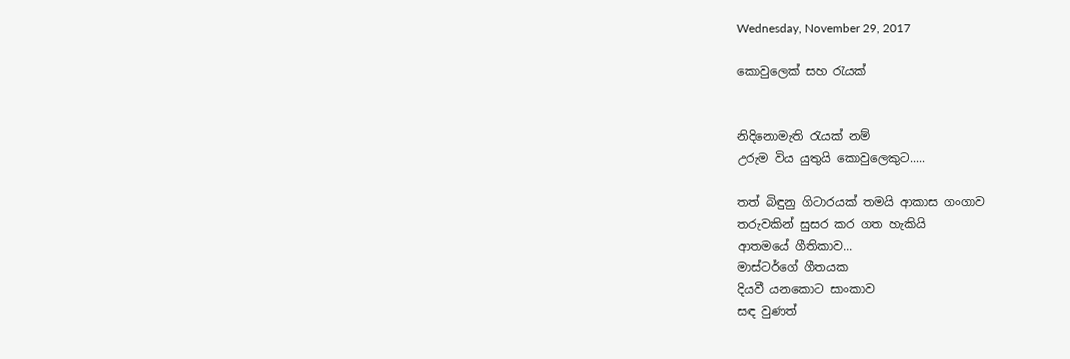Wednesday, November 29, 2017

කොවුලෙක් සහ රැයක්


නිදිනොමැති රැයක් නම්
උරුම විය යුතුයි කොවුලෙකුට.....

තත් බිඳුනු ගිටාරයක් තමයි ආකාස ගංගාව
තරුවකින් සුසර කර ගත හැකියි
ආතමයේ ගීතිකාව...
මාස්ටර්ගේ ගීතයක
දියවී යනකොට සාංකාව
සඳ වුණත්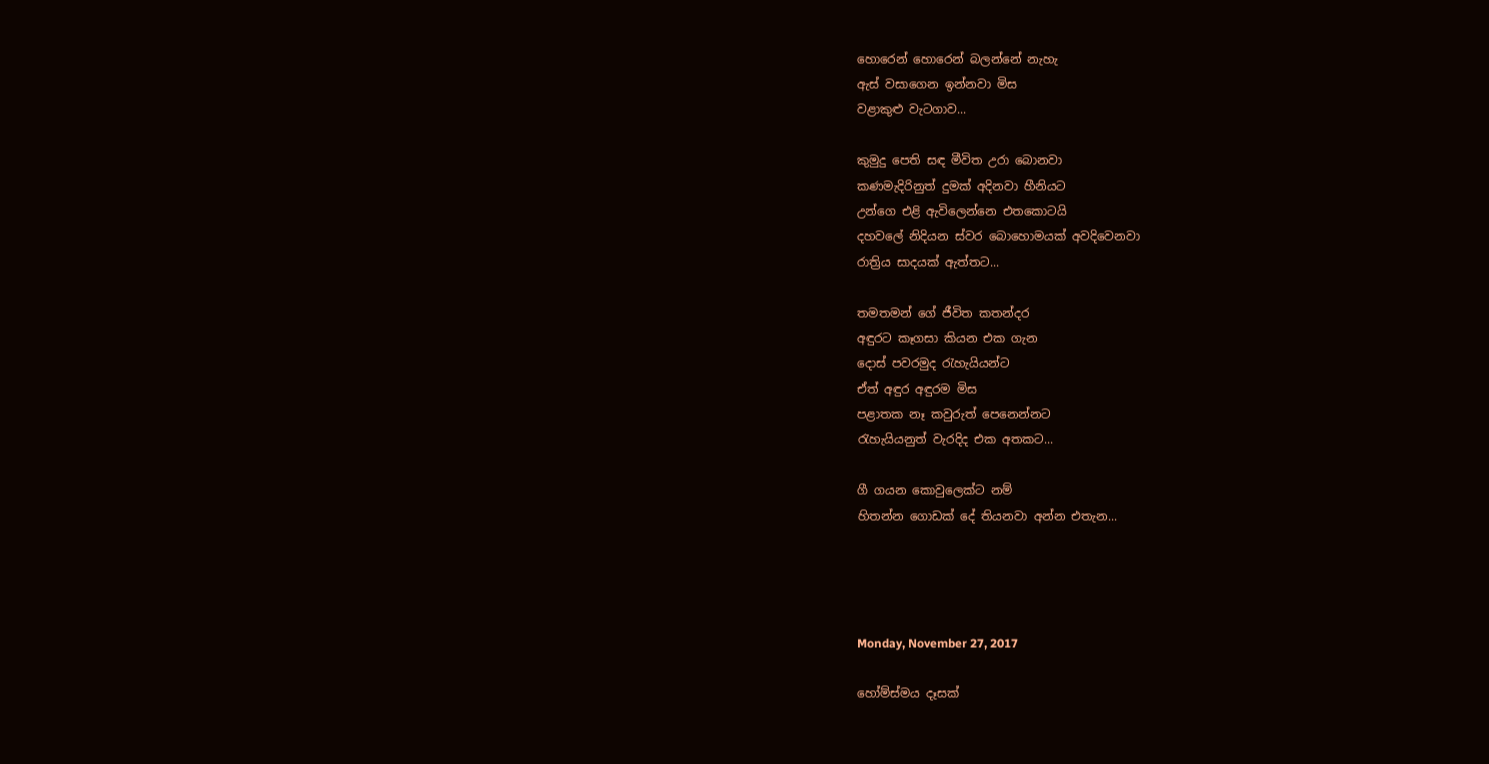හොරෙන් හොරෙන් බලන්නේ නැහැ
ඇස් වසාගෙන ඉන්නවා මිස
වළාකුළු වැටගාව...

කුමුදු පෙති සඳ මීවිත උරා බොනවා
කණමැදිරිනුත් දුමක් අදිනවා හීනියට
උන්ගෙ එළි ඇවිලෙන්නෙ එතකොටයි
දහවලේ නිදියන ස්වර බොහොමයක් අවදිවෙනවා
රාත්‍රිය සාදයක් ඇත්තට...

තමතමන් ගේ ජීවිත කතන්දර
අඳුරට කෑගසා කියන එක ගැන
දොස් පවරමුද රැහැයියන්ට
ඒත් අඳුර අඳුරම මිස
පළාතක නෑ කවුරුත් පෙනෙන්නට
රැහැයියනුත් වැරදිද එක අතකට...

ගී ගයන කොවුලෙක්ට නම්
හිතන්න ගොඩක් දේ තියනවා අන්න එතැන...




Monday, November 27, 2017

හෝම්ස්මය දෑසක්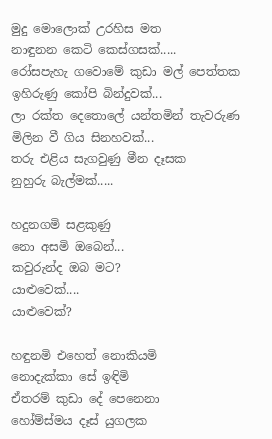මුදු මොලොක් උරහිස මත
නාඳුනන කෙටි කෙස්ගසක්.....
රෝසපැහැ ගවොමේ කුඩා මල් පෙත්තක
ඉහිරුණු කෝපි බින්දුවක්...
ලා රක්ත දෙතොලේ යන්තමින් තැවරුණ
මිලින වී ගිය සිනහවක්...
තරු එළිය සැගවුණු මීන දෑසක
නුහුරු බැල්මක්.....

හදුනගමි සළකුණු
නො අසමි ඔබෙන්...
කවුරුන්ද ඔබ මට?
යාළුවෙක්....
යාළුවෙක්?

හඳුනමි එහෙත් නොකියමි
නොදැක්කා සේ ඉඳිමි
ඒතරම් කුඩා දේ පෙනෙනා
හෝම්ස්මය දෑස් යුගලක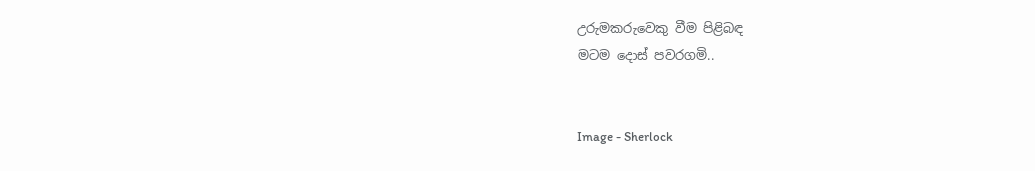උරුමකරුවෙකු වීම පිළිබඳ
මටම දොස් පවරගමි..


Image - Sherlock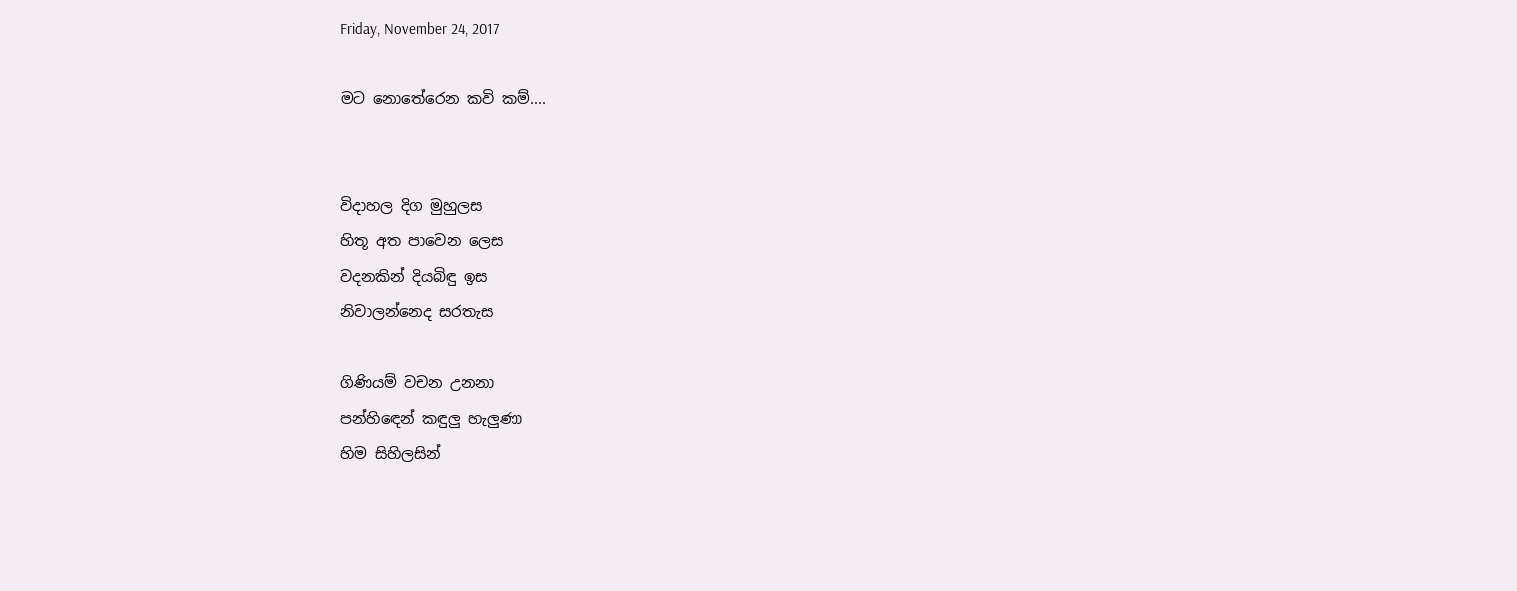Friday, November 24, 2017

මට නොතේරෙන කවි කම්....


විදාහල දිග මුහුලස
හිතූ අත පාවෙන ලෙස
වදනකින් දියබිඳු ඉස
නිවාලන්නෙද සරතැස

ගිණියම් වචන උනනා
පන්හිඳෙන් කඳුලු හැලුණා
හිම සිහිලසින්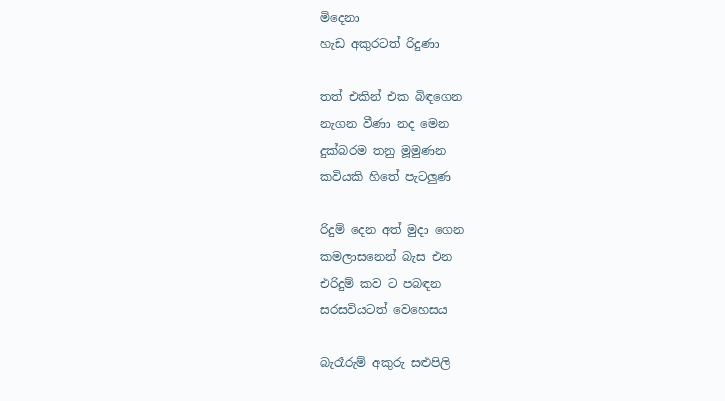මිදෙනා
හැඩ අකුරටත් රිදුණා

තත් එකින් එක බිඳගෙන
නැගන වීණා නද මෙන
දුක්බරම තනු මූමුණන
කවියකි හිතේ පැටලුණ

රිදුම් දෙන අත් මුදා ගෙන
කමලාසනෙන් බැස එන
එරිදුම් කව ට පබඳන
සරසවියටත් වෙහෙසය

බැරෑරුම් අකුරු සළුපිලි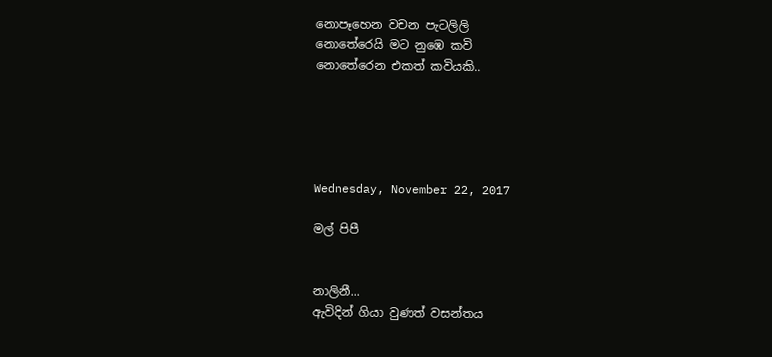නොපෑහෙන වචන පැටලිලි
නොතේරෙයි මට නුඹෙ කවි
නොතේරෙන එකත් කවියකි..





Wednesday, November 22, 2017

මල් පිපී


නාලිනී...
ඇවිදින් ගියා වුණත් වසන්තය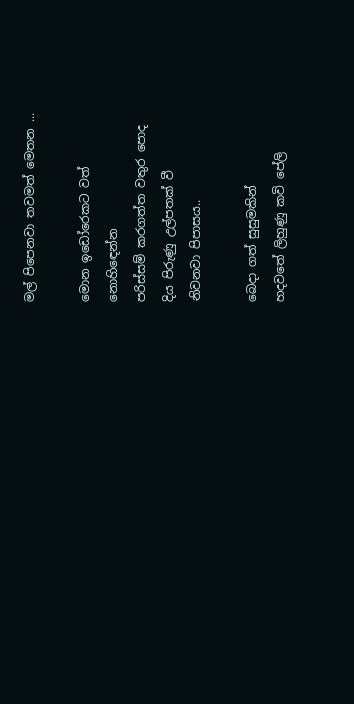මල් පිපෙනවා තවමත් මෙතන ...

මොන ඉඩෝරෙකට වත්
නොහිඳෙන්න
පරිස්සම් කරගත්ත වතුර පොද
දිය පිරුණු උල්පතක් වී
නිවනවා පිපාසය..

බෙදා ගත් සුසුමකින්
හදවතේ ලිහුණු කවි පේලි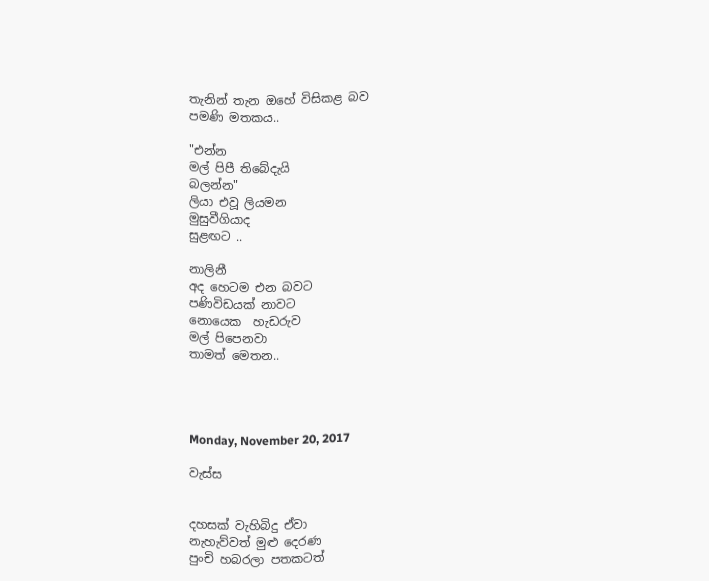තැනින් තැන ඔහේ විසිකළ බව
පමණි මතකය..

"එන්න
මල් පිපී තිබේදැයි
බලන්න"
ලියා එවූ ලියමන
මුසුවීගියාද
සුළඟට ..

නාලිනී
අද හෙටම එන බවට
පණිවිඩයක් නාවට
නොයෙක  හැඩරුව
මල් පිපෙනවා
තාමත් මෙතන..




Monday, November 20, 2017

වැස්ස


දහසක් වැහිබිදු ඒවා
නැහැව්වත් මුළු දෙරණ
පුංචි හබරලා පතකටත්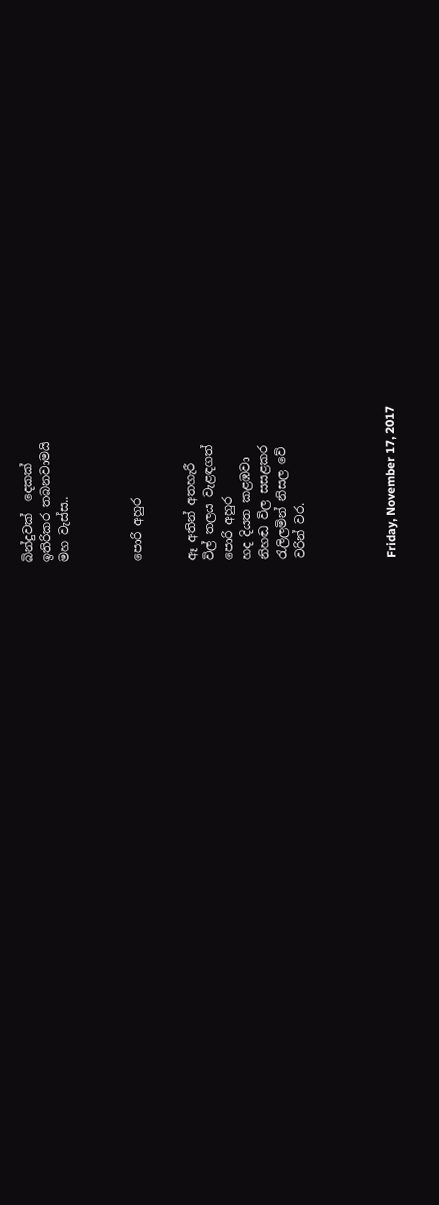බින්දුවක්  දෙකක්
ඉතිරිකර තබනවාමයි
මහ වැස්ස..



පොරි අහුර


ඈ අතින් අතහැරී
විල් තලය වැළඳගත්
පොරි අහුර
හද දියත කළඹවා
නිහඬ විල සසළකර
රැලිලමින් නිසල වේ
වරින් වර.




Friday, November 17, 2017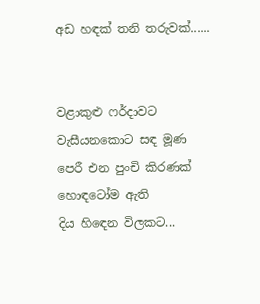අඩ හඳක් තනි තරුවක්......


වළාකුළු ෆර්දාවට
වැසීයනකොට සඳ මූණ
පෙරී එන පුංචි කිරණක්
හොඳටෝම ඇති
දිය හිඳෙන විලකට...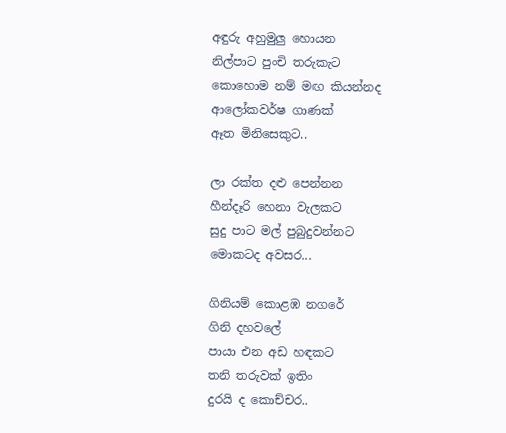අඳුරු අහුමුලු හොයන
නිල්පාට පුංචි තරුකැට
කොහොම නම් මඟ කියන්නද
ආලෝකවර්ෂ ගාණක්
ඈත මිනිසෙකුට..

ලා රක්ත දළු පෙන්නන
හීන්දෑරි හෙනා වැලකට
සුදු පාට මල් පුබුදුවන්නට
මොකටද අවසර...

ගිනියම් කොළඹ නගරේ
ගිනි දහවලේ
පායා එන අඩ හඳකට
තනි තරුවක් ඉතිං
දුරයි ද කොච්චර..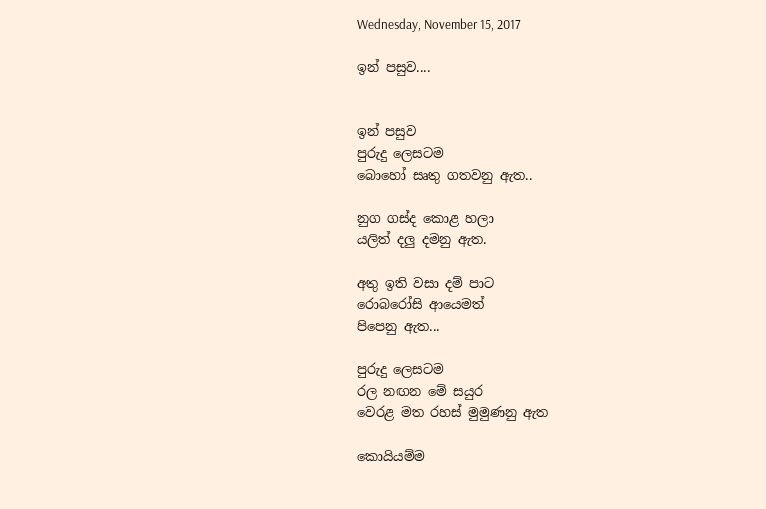Wednesday, November 15, 2017

ඉන් පසුව....


ඉන් පසුව
පුරුදු ලෙසටම
බොහෝ සෘතු ගතවනු ඇත..

නුග ගස්ද කොළ හලා
යලිත් දලු දමනු ඇත.

අතු ඉති වසා දම් පාට
රොබරෝසි ආයෙමත්
පිපෙනු ඇත...

පුරුදු ලෙසටම
රල නඟන මේ සයුර
වෙරළ මත රහස් මුමුණනු ඇත

කොයියම්ම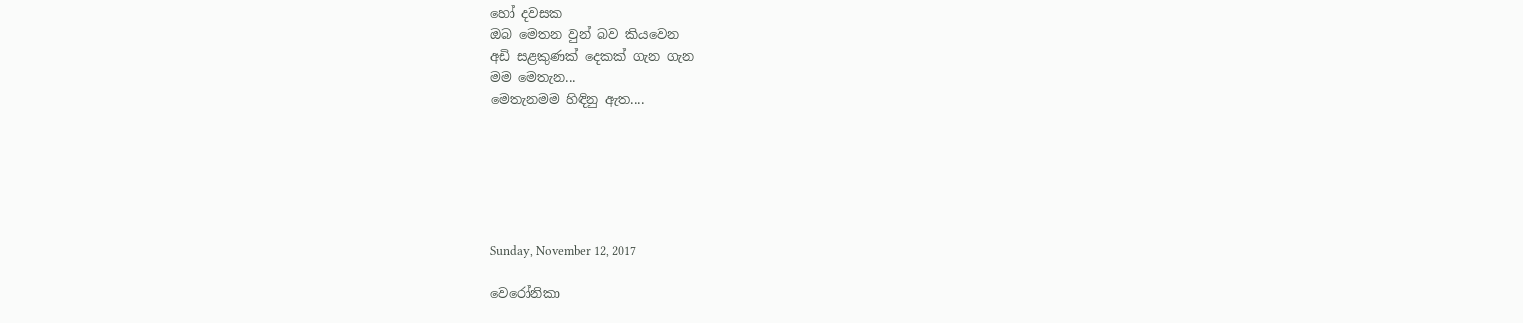හෝ දවසක
ඔබ මෙතන වුන් බව කියවෙන
අඩි සළකුණක් දෙකක් ගැන ගැන
මම මෙතැන...
මෙතැනමම හිඳිනු ඇත....






Sunday, November 12, 2017

වෙරෝනිකා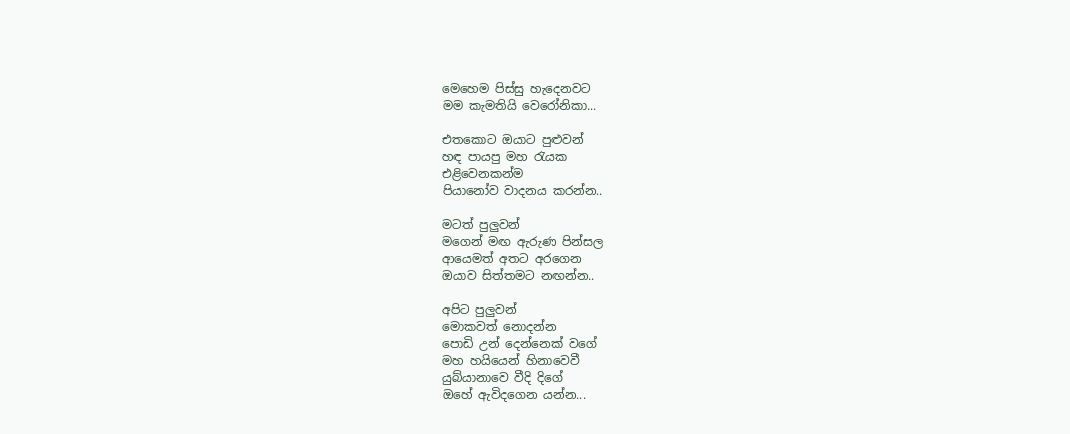මෙහෙම පිස්සු හැදෙනවට
මම කැමතියි වෙරෝනිකා...

එතකොට ඔයාට පුළුවන්
හඳ පායපු මහ රැයක
එළිවෙනකන්ම
පියානෝව වාදනය කරන්න..

මටත් පුලුවන්
මගෙන් මඟ ඇරුණ පින්සල
ආයෙමත් අතට අරගෙන
ඔයාව සිත්තමට නඟන්න..

අපිට පුලුවන්
මොකවත් නොදන්න
පොඩි උන් දෙන්නෙක් වගේ
මහ හයියෙන් හිනාවෙවී
යුබ්යානාවෙ වීදි දිගේ
ඔහේ ඇවිදගෙන යන්න...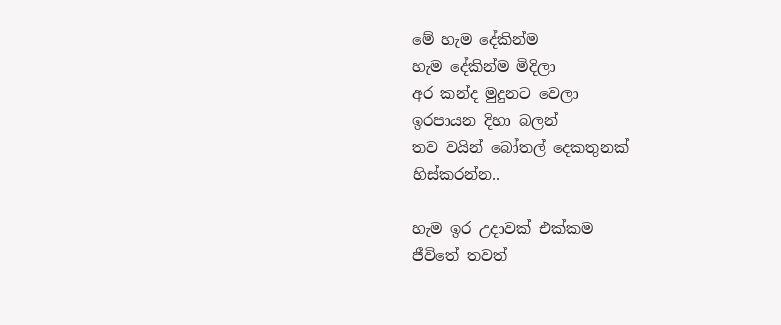මේ හැම දේකින්ම
හැම දේකින්ම මිදිලා
අර කන්ද මුදුනට වෙලා
ඉරපායන දිහා බලන්
තව වයින් බෝතල් දෙකතුනක්
හිස්කරන්න..

හැම ඉර උදාවක් එක්කම
ජීවිතේ තවත්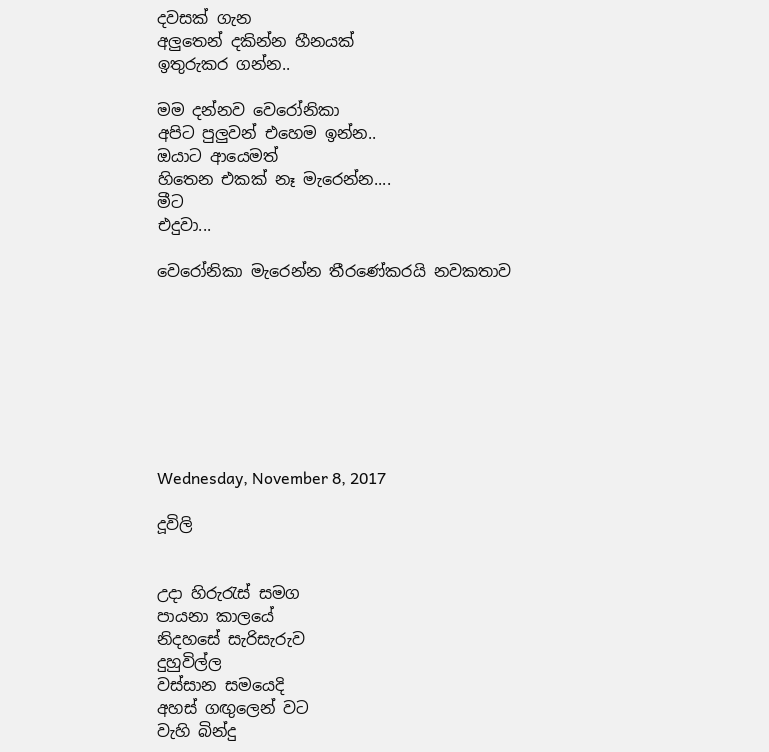දවසක් ගැන
අලුතෙන් දකින්න හීනයක්
ඉතුරුකර ගන්න..

මම දන්නව වෙරෝනිකා
අපිට පුලුවන් එහෙම ඉන්න..
ඔයාට ආයෙමත්
හිතෙන එකක් නෑ මැරෙන්න....
මීට
එදුවා...

වෙරෝනිකා මැරෙන්න තීරණේකරයි නවකතාව








Wednesday, November 8, 2017

දූවිලි


උදා හිරුරැස් සමග
පායනා කාලයේ
නිදහසේ සැරිසැරුව
දුහුවිල්ල
වස්සාන සමයෙදි
අහස් ගඟුලෙන් වට
වැහි බින්දු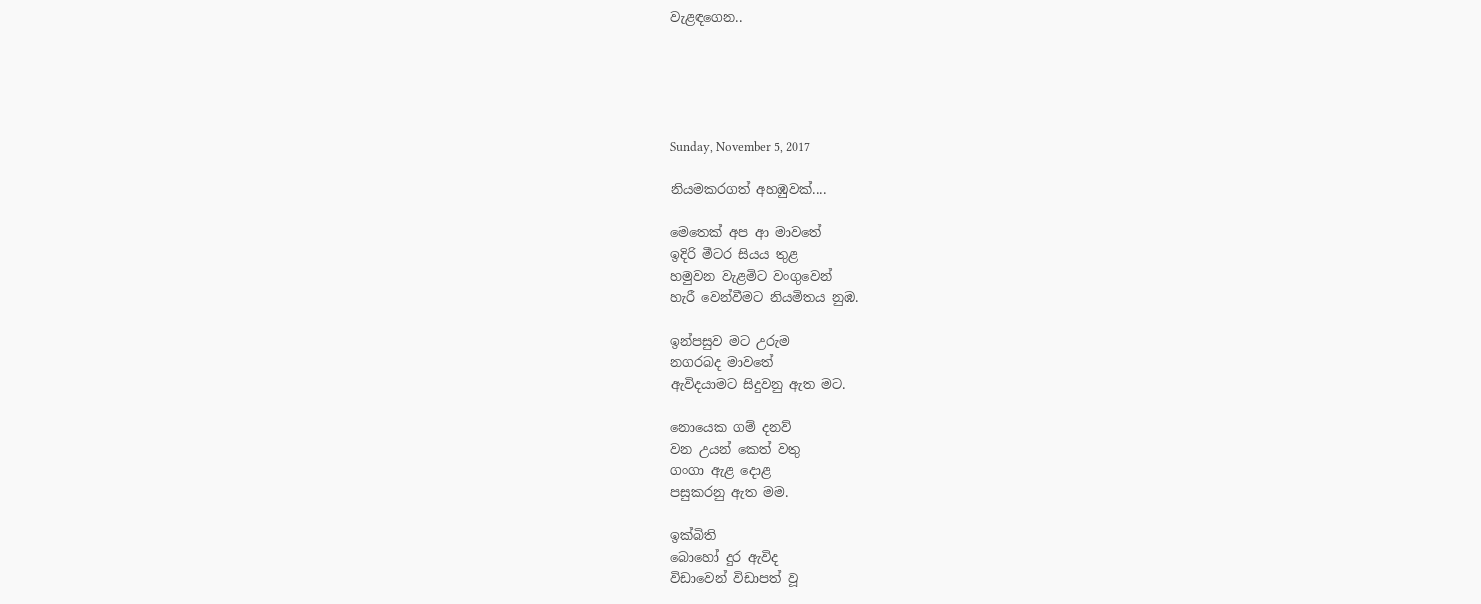වැළඳගෙන..





Sunday, November 5, 2017

නියමකරගත් අහඹුවක්....

මෙතෙක් අප ආ මාවතේ
ඉදිරි මීටර සියය තුළ
හමුවන වැළමිට වංගුවෙන්
හැරී වෙන්වීමට නියමිතය නුඹ.

ඉන්පසුව මට උරුම
නගරබද මාවතේ
ඇවිදයාමට සිදුවනු ඇත මට.

නොයෙක ගම් දනව්
වන උයන් කෙත් වතු
ගංගා ඇළ දොළ
පසුකරනු ඇත මම.

ඉක්බිති
බොහෝ දුර ඇවිද
විඩාවෙන් විඩාපත් වූ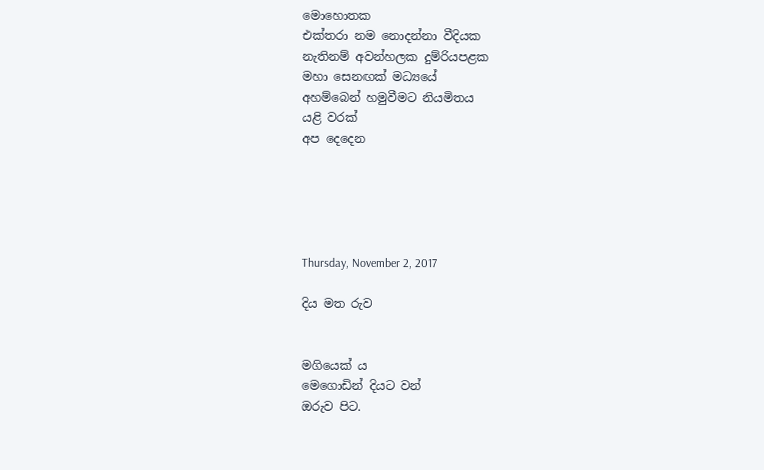මොහොතක
එක්තරා නම නොදන්නා වීදියක
නැතිනම් අවන්හලක දුම්රියපළක
මහා සෙනඟක් මධ්‍යයේ
අහම්බෙන් හමුවීමට නියමිතය
යළි වරක්
අප දෙදෙන





Thursday, November 2, 2017

දිය මත රුව


මගියෙක් ය
මෙගොඩින් දියට වන්
ඔරුව පිට.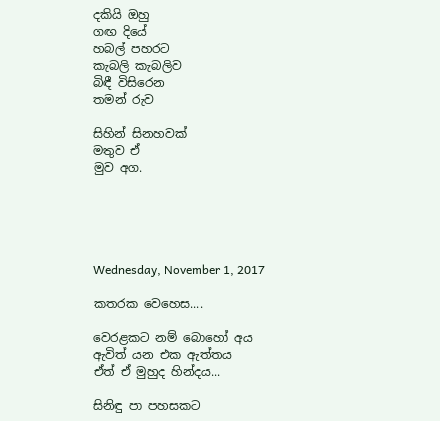දකියි ඔහු
ගඟ දියේ
හබල් පහරට
කැබලි කැබලිව
බිඳී විසිරෙන
තමන් රුව

සිහින් සිනහවක්
මතුව ඒ
මුව අග.





Wednesday, November 1, 2017

කතරක වෙහෙස....

වෙරළකට නම් බොහෝ අය
ඇවිත් යන එක ඇත්තය
ඒත් ඒ මුහුද හින්දය...

සිනිඳු පා පහසකට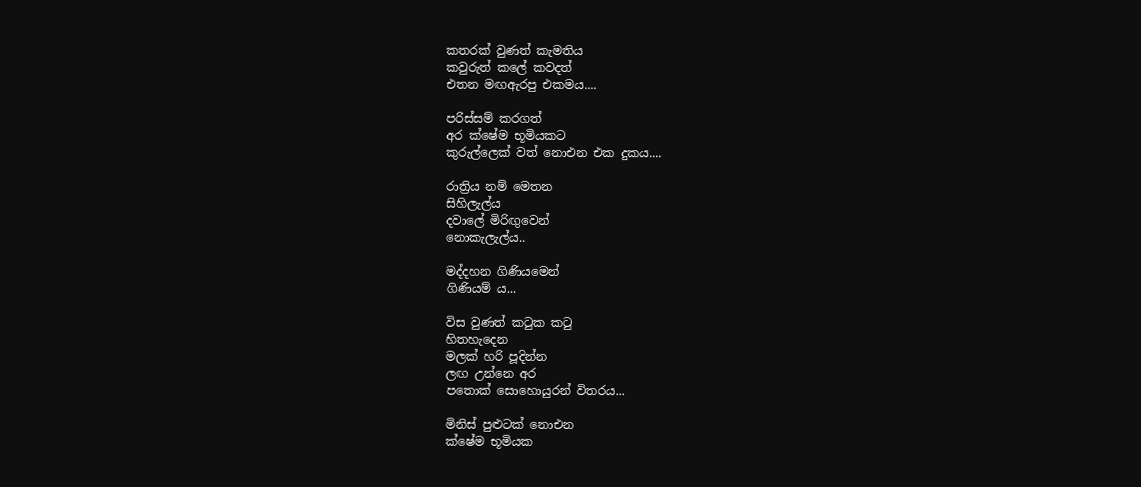කතරක් වුණත් කැමතිය
කවුරුත් කලේ කවදත්
එතන මඟඇරපු එකමය....

පරිස්සම් කරගත්
අර ක්ෂේම භූමියකට
කුරුල්ලෙක් වත් නොඑන එක දුකය....

රාත්‍රිය නම් මෙතන
සිහිලැල්ය
දවාලේ මිරිඟුවෙන්
නොකැලැල්ය..

මද්දහන ගිණියමෙන්
ගිණියම් ය...

විස වුණත් කටුක කටු
හිතහැදෙන
මලක් හරි පූදින්න
ලඟ උන්නෙ අර
පතොක් සොහොයුරන් විතරය...

මිනිස් පුළුටක් නොඑන
ක්ෂේම භූමියක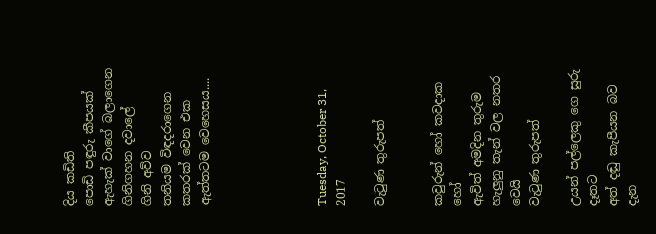දිය කඩිති
පොඩි පඳුරු කීපයක්
ඇහැක් වාගේ බලාගෙන
ගිනිගහන දවාලේ
ගිනි අව්ව
තනියම විඳදරාගෙන
කතරක් වෙන එක
ඇත්තටම වෙහෙසය....





Tuesday, October 31, 2017

වැටුණ තුරුපත්


කවුරුන් හෝ කවදාක හෝ
ඇවිත් අමදින තුරුම
හැලුනු තැන් වල නතර වෙයි
වැටුණ තුරුපත්

උයන් පල්ලෙකු ගෙ සුරු දෑතට
අත් දඬු කැපීයන බව දැන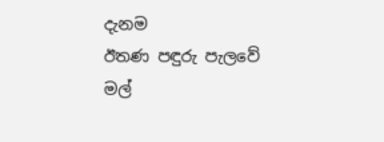දැනම
ඊතණ පඳුරු පැලවේ
මල්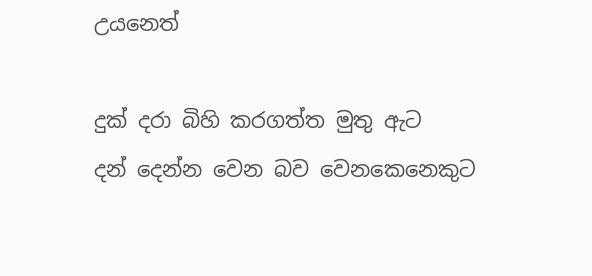උයනෙත්

දුක් දරා බිහි කරගත්ත මුතු ඇට
දන් දෙන්න වෙන බව වෙනකෙනෙකුට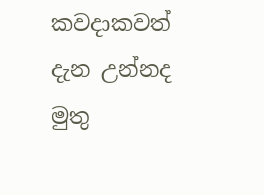කවදාකවත් දැන උන්නද
මුතු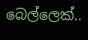බෙල්ලෙක්..